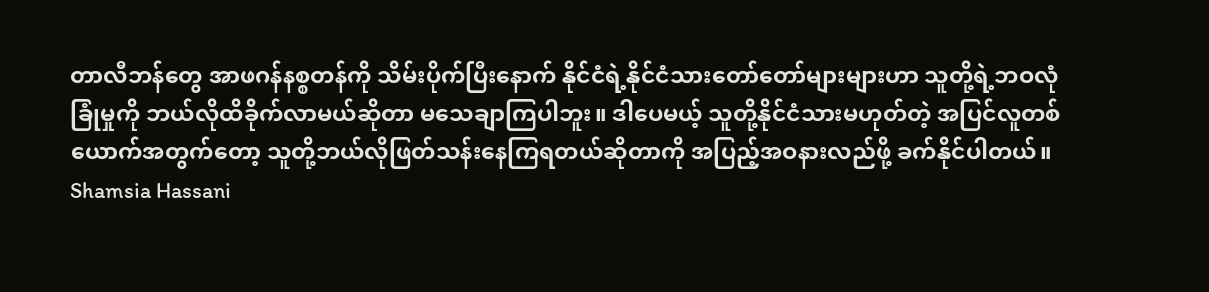တာလီဘန်တွေ အာဖဂန်နစ္စတန်ကို သိမ်းပိုက်ပြီးနောက် နိုင်ငံရဲ့နိုင်ငံသားတော်တော်များများဟာ သူတို့ရဲ့ဘဝလုံခြုံမှုကို ဘယ်လိုထိခိုက်လာမယ်ဆိုတာ မသေချာကြပါဘူး။ ဒါပေမယ့် သူတို့နိုင်ငံသားမဟုတ်တဲ့ အပြင်လူတစ်ယောက်အတွက်တော့ သူတို့ဘယ်လိုဖြတ်သန်းနေကြရတယ်ဆိုတာကို အပြည့်အဝနားလည်ဖို့ ခက်နိုင်ပါတယ်။
Shamsia Hassani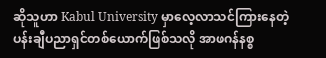ဆိုသူဟာ Kabul University မှာလေ့လာသင်ကြားနေတဲ့ ပန်းချီပညာရှင်တစ်ယောက်ဖြစ်သလို အာဖဂန်နစ္စ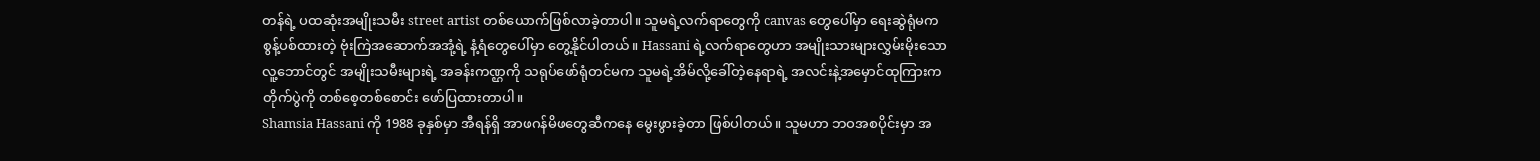တန်ရဲ့ ပထဆုံးအမျိုးသမီး street artist တစ်ယောက်ဖြစ်လာခဲ့တာပါ။ သူမရဲ့လက်ရာတွေကို canvas တွေပေါ်မှာ ရေးဆွဲရုံမက စွန့်ပစ်ထားတဲ့ ဗုံးကြဲအဆောက်အအုံ့ရဲ့ နံ့ရံတွေပေါ်မှာ တွေ့နိုင်ပါတယ်။ Hassani ရဲ့လက်ရာတွေဟာ အမျိုးသားများလွှမ်းမိုးသော လူ့ဘောင်တွင် အမျိုးသမီးများရဲ့ အခန်းကဏ္ဌကို သရုပ်ဖော်ရုံတင်မက သူမရဲ့အိမ်လို့ခေါ်တဲ့နေရာရဲ့ အလင်းနဲ့အမှောင်ထုကြားက တိုက်ပွဲကို တစ်စေ့တစ်စောင်း ဖော်ပြထားတာပါ။
Shamsia Hassani ကို 1988 ခုနှစ်မှာ အီရန်ရှိ အာဖဂန်မိဖတွေဆီကနေ မွေးဖွားခဲ့တာ ဖြစ်ပါတယ်။ သူမဟာ ဘဝအစပိုင်းမှာ အ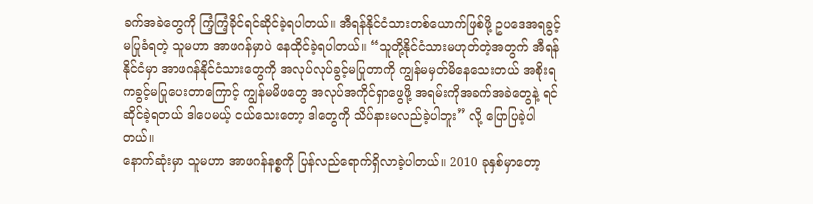ခက်အခဲတွေကို ကြံ့ကြံ့ခိုင်ရင်ဆိုင်ခဲ့ရပါတယ်။ အီရန်နိုင်ငံသားတစ်ယောက်ဖြစ်ဖို့ ဥပဒေအရခွင့်မပြုခံရတဲ့ သူမဟာ အာဖဂန်မှာပဲ နေထိုင်ခဲ့ရပါတယ်။ “သူတို့နိုင်ငံသားမဟုတ်တဲ့အတွက် အီရန်နိုင်ငံမှာ အာဖဂန်နိုင်ငံသားတွေကို အလုပ်လုပ်ခွင့်မပြုတာကို ကျွန်မမှတ်မိနေသေးတယ် အစိုးရကခွင့်မပြုပေးတာကြောင့် ကျွန်မမိဖတွေ အလုပ်အကိုင်ရှာဖွေဖို့ အရမ်းကိုအခက်အခဲတွေနဲ့ ရင်ဆိုင်ခဲ့ရတယ် ဒါပေမယ့် ငယ်သေးတော့ ဒါတွေကို သိပ်နားမလည်ခဲ့ပါဘူး” လို့ ပြောပြခဲ့ပါတယ်။
နောက်ဆုံးမှာ သူမဟာ အာဖဂန်နစ္စကို ပြန်လည်ရောက်ရှိလာခဲ့ပါတယ်။ 2010 ခုနှစ်မှာတော့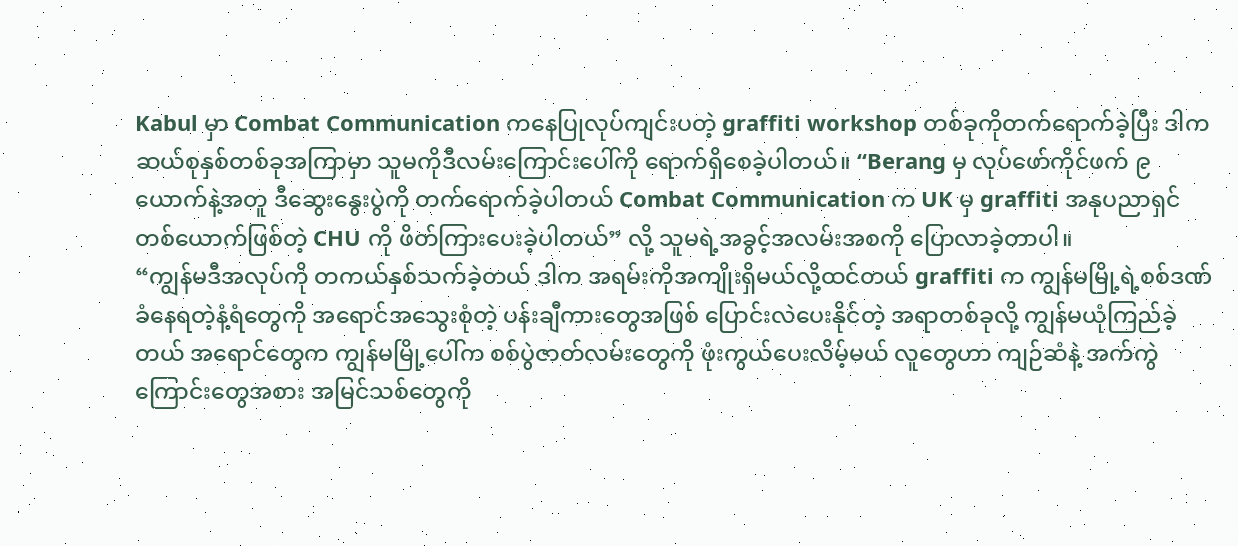Kabul မှာ Combat Communication ကနေပြုလုပ်ကျင်းပတဲ့ graffiti workshop တစ်ခုကိုတက်ရောက်ခဲ့ပြီး ဒါက ဆယ်စုနှစ်တစ်ခုအကြာမှာ သူမကိုဒီလမ်းကြောင်းပေါ်ကို ရောက်ရှိစေခဲ့ပါတယ်။ “Berang မှ လုပ်ဖော်ကိုင်ဖက် ၉ ယောက်နဲ့အတူ ဒီဆွေးနွေးပွဲကို တက်ရောက်ခဲ့ပါတယ် Combat Communication က UK မှ graffiti အနုပညာရှင် တစ်ယောက်ဖြစ်တဲ့ CHU ကို ဖိတ်ကြားပေးခဲ့ပါတယ်” လို့ သူမရဲ့အခွင့်အလမ်းအစကို ပြောလာခဲ့တာပါ။
“ကျွန်မဒီအလုပ်ကို တကယ်နှစ်သက်ခဲ့တယ် ဒါက အရမ်းကိုအကျိုးရှိမယ်လို့ထင်တယ် graffiti က ကျွန်မမြို့ရဲ့စစ်ဒဏ်ခံနေရတဲ့နံ့ရံတွေကို အရောင်အသွေးစုံတဲ့ ပန်းချီကားတွေအဖြစ် ပြောင်းလဲပေးနိုင်တဲ့ အရာတစ်ခုလို့ ကျွန်မယုံကြည်ခဲ့တယ် အရောင်တွေက ကျွန်မမြို့ပေါ်က စစ်ပွဲဇာတ်လမ်းတွေကို ဖုံးကွယ်ပေးလိမ့်မယ် လူတွေဟာ ကျဉ်ဆံနဲ့ အက်ကွဲကြောင်းတွေအစား အမြင်သစ်တွေကို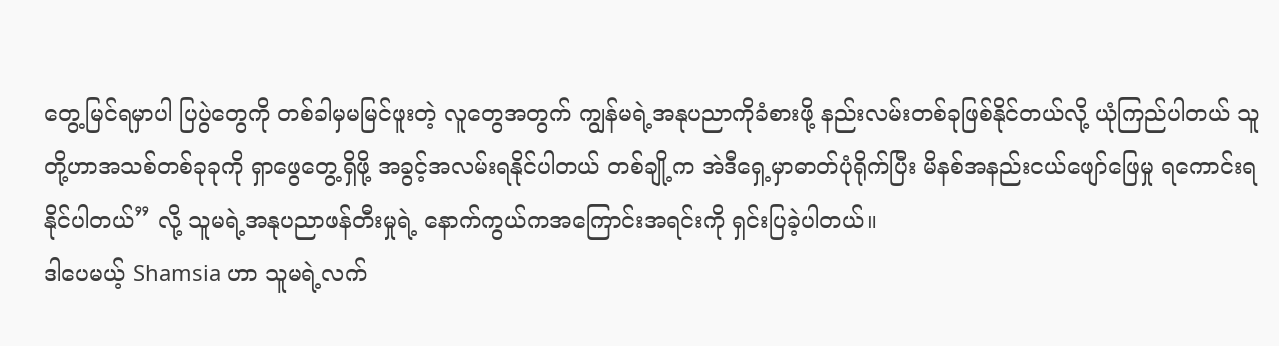တွေ့မြင်ရမှာပါ ပြပွဲတွေကို တစ်ခါမှမမြင်ဖူးတဲ့ လူတွေအတွက် ကျွန်မရဲ့အနုပညာကိုခံစားဖို့ နည်းလမ်းတစ်ခုဖြစ်နိုင်တယ်လို့ ယုံကြည်ပါတယ် သူတို့ဟာအသစ်တစ်ခုခုကို ရှာဖွေတွေ့ရှိဖို့ အခွင့်အလမ်းရနိုင်ပါတယ် တစ်ချို့က အဲဒီရှေ့မှာဓာတ်ပုံရိုက်ပြီး မိနစ်အနည်းငယ်ဖျော်ဖြေမှု ရကောင်းရနိုင်ပါတယ်” လို့ သူမရဲ့အနုပညာဖန်တီးမှုရဲ့ နောက်ကွယ်ကအကြောင်းအရင်းကို ရှင်းပြခဲ့ပါတယ်။
ဒါပေမယ့် Shamsia ဟာ သူမရဲ့လက်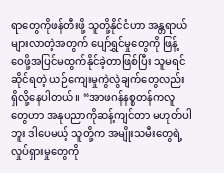ရာတွေကိုဖန်တီးဖို့ သူတို့နိုင်ငံဟာ အန္တရာယ်များလာတဲ့အတွက် ပျော်ရွှင်မှုတွေကို ဖြန့်ဝေဖို့အပြင်မထွက်နိုင်ခဲ့တာဖြစ်ပြီး သူမရင်ဆိုင်ရတဲ့ ယဉ်ကျေးမှုကွဲလွဲချက်တွေလည်း ရှိလို့နေပါတယ်။ “အာဖဂန်နစ္စတန်ကလူတွေဟာ အနုပညာကိုဆန့်ကျင်တာ မဟုတ်ပါဘူး ဒါပေမယ့် သူတို့က အမျိုးသမီးတွေရဲ့ လှုပ်ရှားမှုတွေကို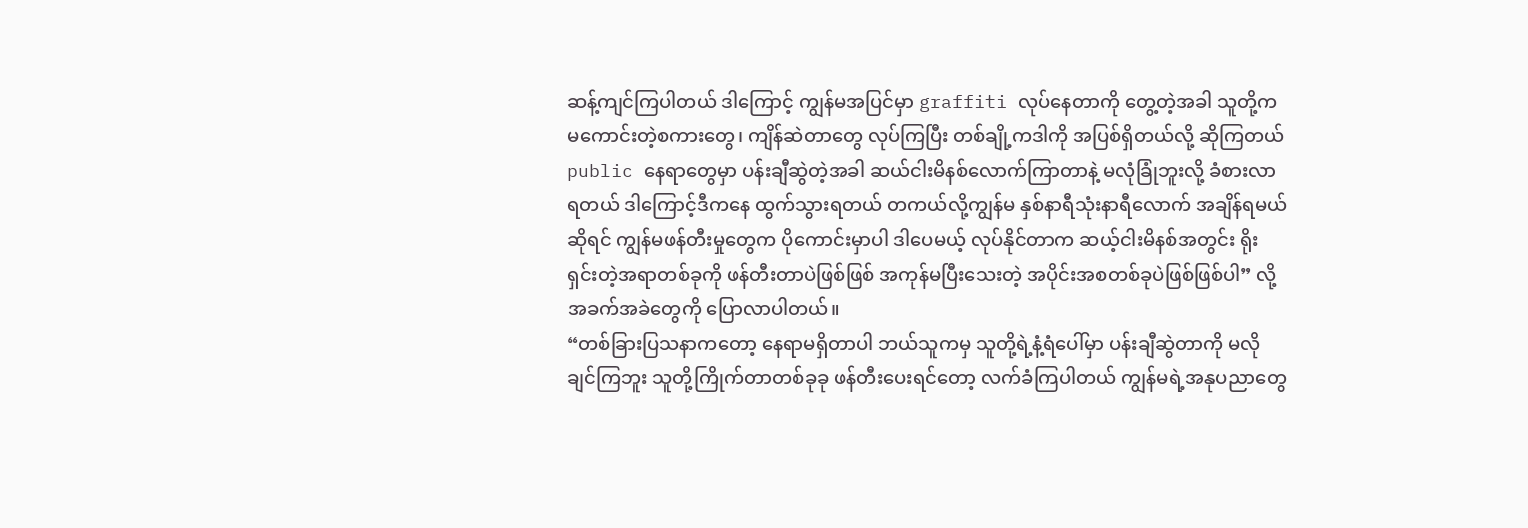ဆန့်ကျင်ကြပါတယ် ဒါကြောင့် ကျွန်မအပြင်မှာ graffiti လုပ်နေတာကို တွေ့တဲ့အခါ သူတို့ကမကောင်းတဲ့စကားတွေ၊ ကျိန်ဆဲတာတွေ လုပ်ကြပြီး တစ်ချို့ကဒါကို အပြစ်ရှိတယ်လို့ ဆိုကြတယ် public နေရာတွေမှာ ပန်းချီဆွဲတဲ့အခါ ဆယ်ငါးမိနစ်လောက်ကြာတာနဲ့ မလုံခြုံဘူးလို့ ခံစားလာရတယ် ဒါကြောင့်ဒီကနေ ထွက်သွားရတယ် တကယ်လို့ကျွန်မ နှစ်နာရီသုံးနာရီလောက် အချိန်ရမယ်ဆိုရင် ကျွန်မဖန်တီးမှုတွေက ပိုကောင်းမှာပါ ဒါပေမယ့် လုပ်နိုင်တာက ဆယ့်ငါးမိနစ်အတွင်း ရိုးရှင်းတဲ့အရာတစ်ခုကို ဖန်တီးတာပဲဖြစ်ဖြစ် အကုန်မပြီးသေးတဲ့ အပိုင်းအစတစ်ခုပဲဖြစ်ဖြစ်ပါ” လို့ အခက်အခဲတွေကို ပြောလာပါတယ်။
“တစ်ခြားပြသနာကတော့ နေရာမရှိတာပါ ဘယ်သူကမှ သူတို့ရဲ့နံ့ရံပေါ်မှာ ပန်းချီဆွဲတာကို မလိုချင်ကြဘူး သူတို့ကြိုက်တာတစ်ခုခု ဖန်တီးပေးရင်တော့ လက်ခံကြပါတယ် ကျွန်မရဲ့အနုပညာတွေ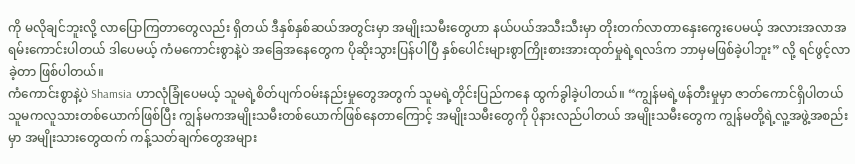ကို မလိုချင်ဘူးလို့ လာပြောကြတာတွေလည်း ရှိတယ် ဒီနှစ်နှစ်ဆယ်အတွင်းမှာ အမျိုးသမီးတွေဟာ နယ်ပယ်အသီးသီးမှာ တိုးတက်လာတာနှေးကွေးပေမယ့် အလားအလာအရမ်းကောင်းပါတယ် ဒါပေမယ့် ကံမကောင်းစွာနဲ့ပဲ အခြေအနေတွေက ပိုဆိုးသွားပြန်ပါပြီ နှစ်ပေါင်းများစွာကြိုးစားအားထုတ်မှုရဲ့ရလဒ်က ဘာမှမဖြစ်ခဲ့ပါဘူး” လို့ ရင်ဖွင့်လာခဲ့တာ ဖြစ်ပါတယ်။
ကံကောင်းစွာနဲ့ပဲ Shamsia ဟာလုံခြုံပေမယ့် သူမရဲ့စိတ်ပျက်ဝမ်းနည်းမှုတွေအတွက် သူမရဲ့တိုင်းပြည်ကနေ ထွက်ခွါခဲ့ပါတယ်။ “ကျွန်မရဲ့ဖန်တီးမှုမှာ ဇာတ်ကောင်ရှိပါတယ် သူမကလူသားတစ်ယောက်ဖြစ်ပြီး ကျွန်မကအမျိုးသမီးတစ်ယောက်ဖြစ်နေတာကြောင့် အမျိုးသမီးတွေကို ပိုနားလည်ပါတယ် အမျိုးသမီးတွေက ကျွန်မတို့ရဲ့လူ့အဖွဲ့အစည်းမှာ အမျိုးသားတွေထက် ကန့်သတ်ချက်တွေအများ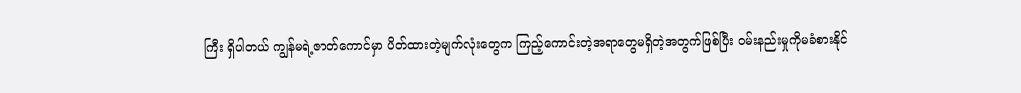ကြီး ရှိပါတယ် ကျွန်မရဲ့ဇာတ်ကောင်မှာ ပိတ်ထားတဲ့မျက်လုံးတွေက ကြည့်ကောင်းတဲ့အရာတွေမရှိတဲ့အတွက်ဖြစ်ပြီး ဝမ်းနည်းမှုကိုမခံစားနိုင်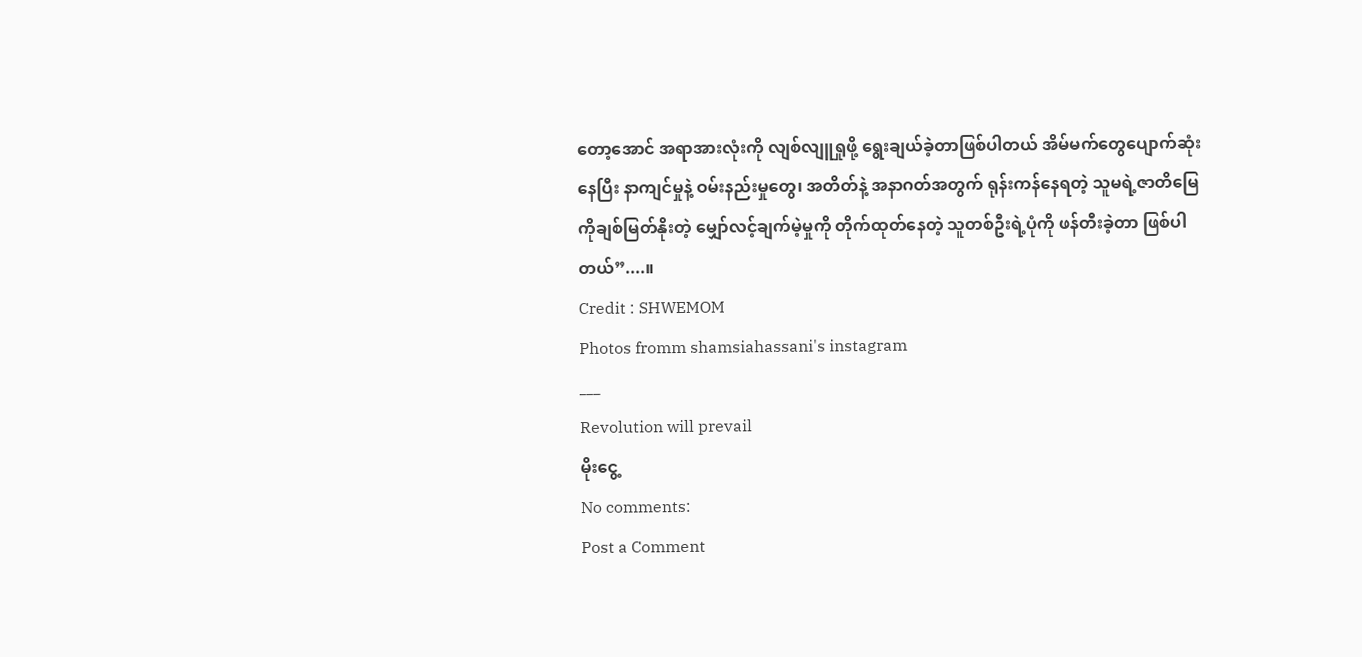တော့အောင် အရာအားလုံးကို လျစ်လျူရှုဖို့ ရွေးချယ်ခဲ့တာဖြစ်ပါတယ် အိမ်မက်တွေပျောက်ဆုံးနေပြီး နာကျင်မှုနဲ့ ဝမ်းနည်းမှုတွေ၊ အတိတ်နဲ့ အနာဂတ်အတွက် ရုန်းကန်နေရတဲ့ သူမရဲ့ဇာတိမြေကိုချစ်မြတ်နိုးတဲ့ မျှော်လင့်ချက်မဲ့မှုကို တိုက်ထုတ်နေတဲ့ သူတစ်ဦးရဲ့ပုံကို ဖန်တီးခဲ့တာ ဖြစ်ပါတယ်”....။
Credit : SHWEMOM
Photos fromm shamsiahassani's instagram
___
Revolution will prevail
မိုးငွေ့
No comments:
Post a Comment